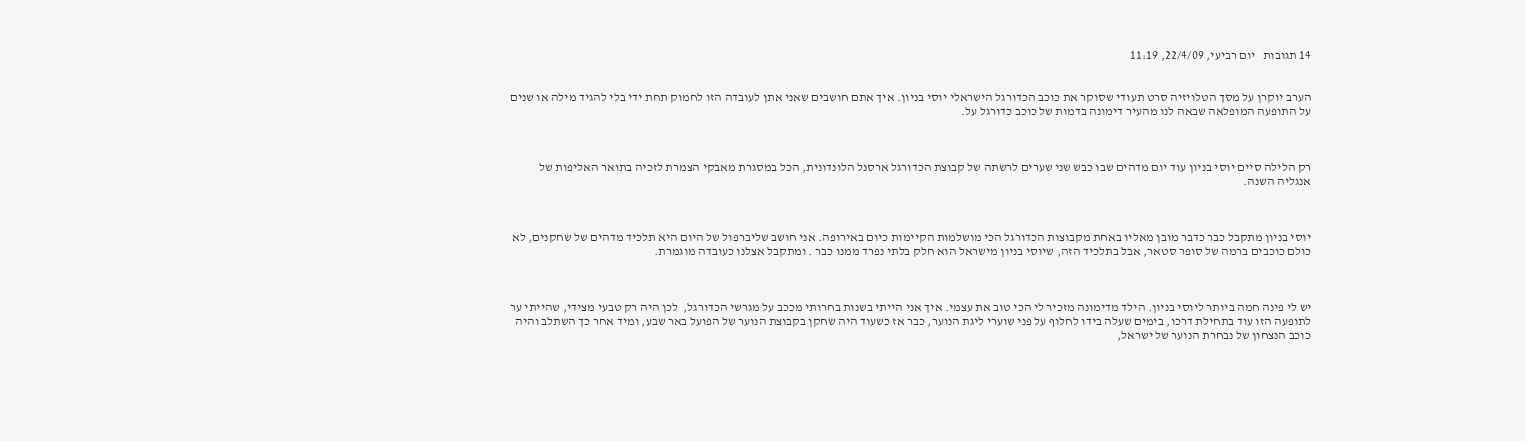14 תגובות   יום רביעי, 22/4/09, 11:19


הערב יוקרן על מסך הטלויזיה סרט תעודי שסוקר את כוכב הכדורגל הישראלי יוסי בניון. איך אתם חושבים שאני אתן לעובדה הזו לחמוק תחת ידי בלי להגיד מילה או שנים על התופעה המופלאה שבאה לנו מהעיר דימונה בדמות של כוכב כדורגל על.



רק הלילה סיים יוסי בניון עוד יום מדהים שבו כבש שני שערים לרשתה של קבוצת הכדורגל ארסנל הלונדונית, הכל במסגרת מאבקי הצמרת לזכיה בתואר האליפות של אנגליה השנה.



יוסי בניון מתקבל כבר כדבר מובן מאליו באחת מקבוצות הכדורגל הכי מושלמות הקיימות כיום באירופה. אני חושב שליברפול של היום היא תלכיד מדהים של שחקנים, לא כולם כוכבים ברמה של סופר סטאר, אבל בתלכיד הזה, שיוסי בניון מישראל הוא חלק בלתי נפרד ממנו כבר . ומתקבל אצלנו כעובדה מוגמרת.



יש לי פינה חמה ביותר ליוסי בניון. הילד מדימונה מזכיר לי הכי טוב את עצמי. איך אני הייתי בשנות בחרותי מככב על מגרשי הכדורגל,  לכן היה רק טבעי מצידי, שהייתי ער לתופעה הזו עוד בתחילת דרכו, בימים שעלה בידו לחלוף על פני שוערי ליגת הנוער, כבר אז כשעוד היה שחקן בקבוצת הנוער של הפועל באר שבע, ומיד אחר כך השתלב והיה כוכב הנצחון של נבחרת הנוער של ישראל,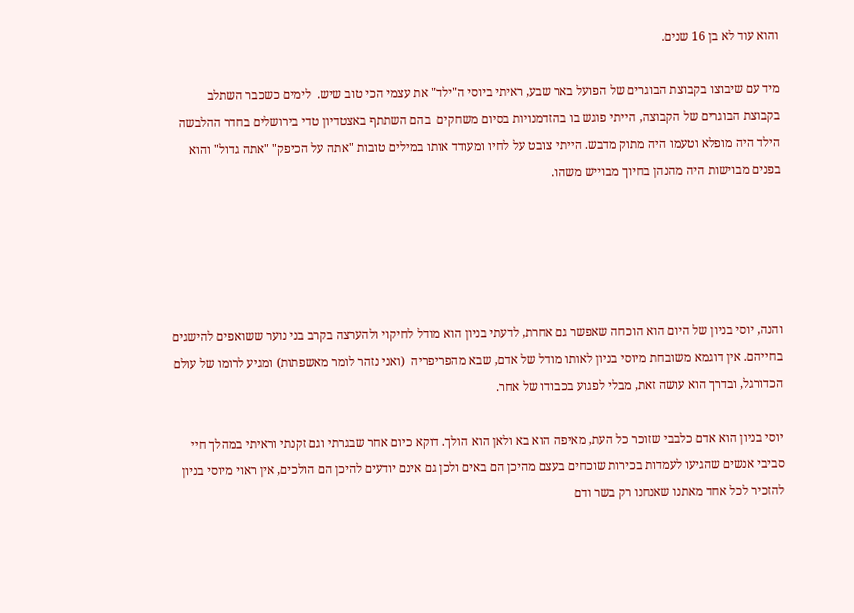והוא עוד לא בן 16 שנים.

מיד עם שיבוצו בקבוצת הבוגרים של הפועל באר שבע, ראיתי ביוסי ה"ילד" את עצמי הכי טוב שיש.  לימים כשכבר השתלב בקבוצת הבוגרים של הקבוצה, הייתי פוגש בו בהזדמנויות בסיום משחקים  בהם השתתף באצטדיון טדי בירושלים בחדר ההלבשה  הילד היה מופלא וטעמו היה מתוק מדבש. הייתי צובט על לחיו ומעודד אותו במילים טובות "אתה על הכיפק" "אתה גדול" והוא בפנים מבוישות היה מהנהן בחיוך מבוייש משהו.





והנה, יוסי בניון של היום הוא הוכחה שאפשר גם אחרת, לדעתי בניון הוא מודל לחיקוי ולהערצה בקרב בני נוער ששואפים להישגים בחייהם. אין דוגמא משובחת מיוסי בניון לאותו מודל של אדם, שבא מהפריפריה  (ואני נזהר לומר מאשפתות) ומגיע לרומו של עולם הכדורגל, ובדרך הוא עושה זאת, מבלי לפגוע בכבודו של אחר.

יוסי בניון הוא אדם כלבבי שזוכר כל העת, מאיפה הוא בא ולאן הוא הולך. דוקא כיום אחר שבגרתי וגם זקנתי וראיתי במהלך חיי סביבי אנשים שהגיעו לעמדות בכירות שוכחים בעצם מהיכן הם באים ולכן גם אינם יודעים להיכן הם הולכים, אין ראוי מיוסי בניון להזכיר לכל אחד מאתנו שאנחנו רק בשר ודם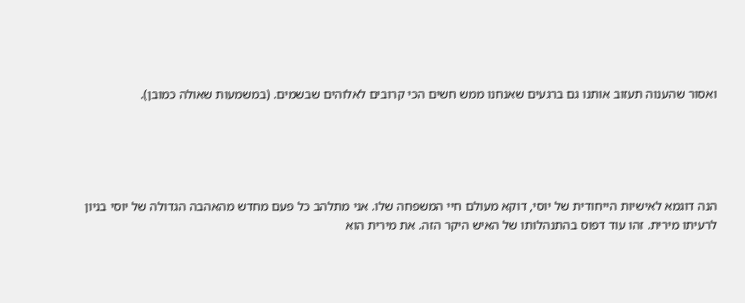ואסור שהענוה תעזוב אותנו גם ברגעים שאנחנו ממש חשים הכי קרובים לאלוהים שבשמים. (במשמעות שאולה כמובן).





הנה דוגמא לאישיות הייחודית של יוסי, דוקא מעולם חיי המשפחה שלו. אני מתלהב כל פעם מחדש מהאהבה הגדולה של יוסי בניון לרעיתו מירית. זהו עוד דפוס בהתנהלותו של האיש היקר הזה. את מירית הוא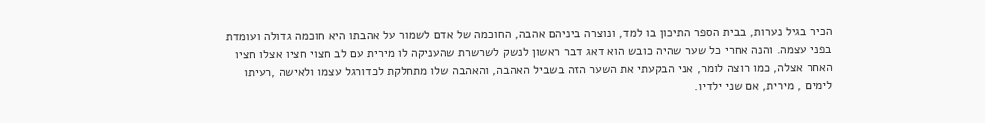הכיר בגיל נערות, בבית הספר התיכון בו למד, ונוצרה ביניהם אהבה, החוכמה של אדם לשמור על אהבתו היא חוכמה גדולה ועומדת בפני עצמה. והנה אחרי כל שער שהיה כובש הוא דאג דבר ראשון לנשק לשרשרת שהעניקה לו מירית עם לב חצוי חציו אצלו חציו האחר אצלה, כמו רוצה לומר, אני הבקעתי את השער הזה בשביל האהבה, והאהבה שלו מתחלקת לכדורגל עצמו ולאישה ,רעיתו לימים , מירית, אם שני ילדיו.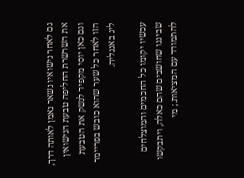גם לאחר נישואיו נשאר נאמן לאותה דרך, את השרשרת החליפה טבעת הנישואין וגם כאן יוסי מקפיד לנשק את הטבעת הזו לאחר כל שער שהוא כובש בפריימר ליג באנגליה.

עכשיו יקומו כל החכמים והמוצלחים שביננו שחושבים שהם כאלה, ויתבקשו להתמודד עם המציאות.; מי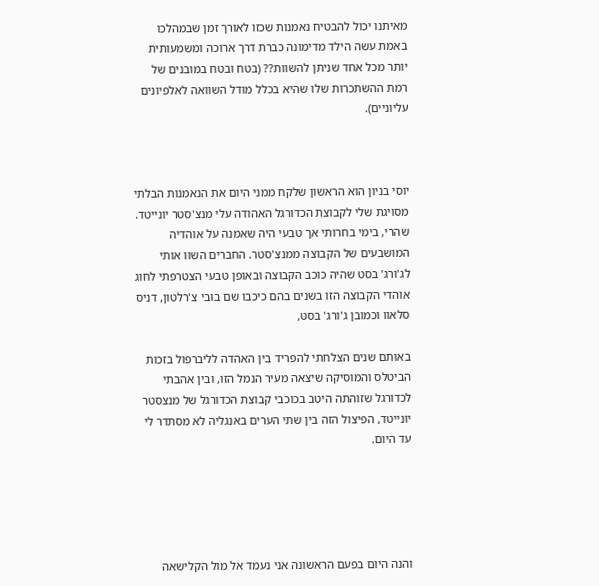מאיתנו יכול להבטיח נאמנות שכזו לאורך זמן שבמהלכו באמת עשה הילד מדימונה כברת דרך ארוכה ומשמעותית יותר מכל אחד שניתן להשוות?? (בטח ובטח במובנים של רמת ההשתכרות שלו שהיא בכלל מודל השוואה לאלפיונים עליוניים).



יוסי בניון הוא הראשון שלקח ממני היום את הנאמנות הבלתי מסויגת שלי לקבוצת הכדורגל האהודה עלי מנצ'סטר יונייטד.  שהרי, בימי בחרותי אך טבעי היה שאמנה על אוהדיה המושבעים של הקבוצה ממנצ'סטר. החברים השוו אותי לג'ורג' בסט שהיה כוכב הקבוצה ובאופן טבעי הצטרפתי לחוג אוהדי הקבוצה הזו בשנים בהם כיכבו שם בובי צ'רלטון, דניס סלאוו וכמובן ג'ורג' בסט,

באותם שנים הצלחתי להפריד בין האהדה לליברפול בזכות הביטלס והמוסיקה שיצאה מעיר הנמל הזו, ובין אהבתי לכדורגל שזוהתה היטב בכוכבי קבוצת הכדורגל של מנצסטר יונייטד, הפיצול הזה בין שתי הערים באנגליה לא מסתדר לי עד היום.





והנה היום בפעם הראשונה אני נעמד אל מול הקלישאה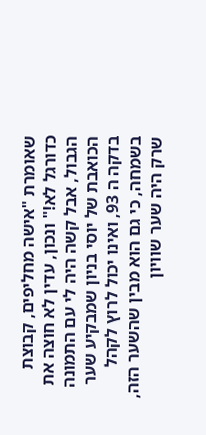שאומרת "אישה מחליפים, קבוצת כדורגל לא!" ונכון, עדין לא חוצה את הגבול, אבל קשה היה לי עם התמונה הכואבת של יוסי בניון שמבקיע שער בדקה ה 93, ואינו יכול לרוץ לקהל בשמחה, כי גם הוא מבין שהשער הזה, שרק היה שער שוויון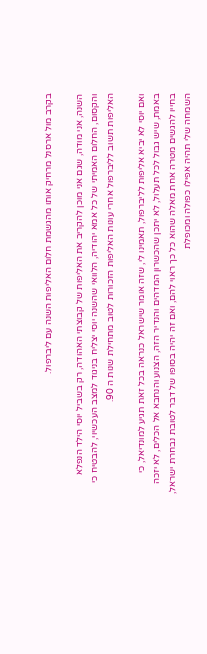בקרב מול ארסנל מרחיק אותו מהגשמת חלום האליפות השנה עם ליברפול.

השנה, אני מודה, שגם אני מוכן להקריב את האליפות של קבוצתי האהודה, רק בשביל יוסי הילד הנפלא והקסום, החלום האמיתי של כל אמא יהודיה, הלוואי שהשנה יוסי יצליח בניגוד למצב העכשיוי, להבטיח כי האליפות תשוב לליברפול אחרי עונות האליפות הזכורות לטוב מתחילת שנות ה 90.

ואם יוסי לא יביא אליפות לליברפול, תאמינו לי, שזה אומר שישראל כנראה בכל זאת תגיע למונדיאל, כי באמת, שיש גבול לכל תעלול, לא יתכן שהכשרון המדהים והנדיר הזה, הצנוע והנחבא אל הכלים, לא יזכה בחייו להגשים מטרה אחת מאלה שהוא כל כך ראוי להם, ואם זה יהיה בסופו של דבר לטובת נבחרת ישראל, השמחה שלי תהיה אפילו כפולה ומכופלת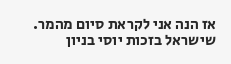אז הנה אני לקראת סיום מהמר. שישראל בזכות יוסי בניון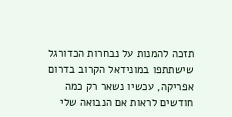תזכה להמנות על נבחרות הכדורגל שישתתפו במונידאל הקרוב בדרום אפריקה, עכשיו נשאר רק כמה חודשים לראות אם הנבואה שלי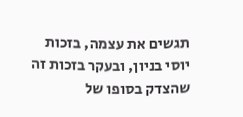תגשים את עצמה, בזכות יוסי בניון, ובעקר בזכות זה שהצדק בסופו של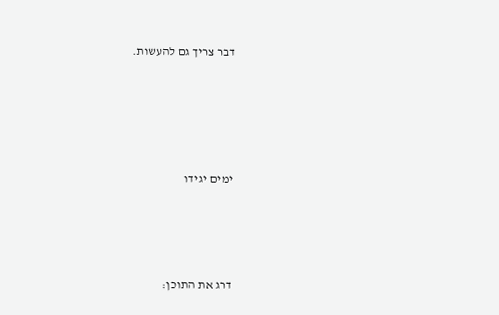דבר צריך גם להעשות.





ימים יגידו




דרג את התוכן: